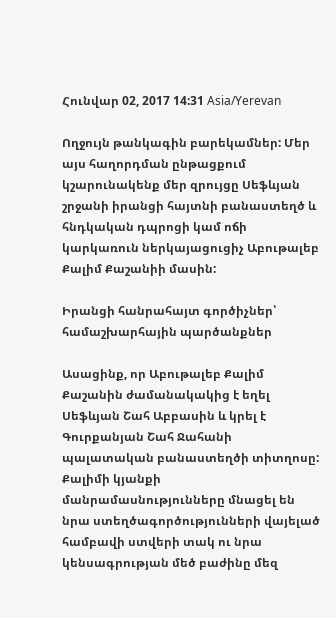Հունվար 02, 2017 14:31 Asia/Yerevan

Ողջույն թանկագին բարեկամներ: Մեր այս հաղորդման ընթացքում կշարունակենք մեր զրույցը Սեֆևյան շրջանի իրանցի հայտնի բանաստեղծ և հնդկական դպրոցի կամ ոճի կարկառուն ներկայացուցիչ Աբութալեբ Քալիմ Քաշանիի մասին:

Իրանցի հանրահայտ գործիչներ՝ համաշխարհային պարծանքներ

Ասացինք, որ Աբութալեբ Քալիմ Քաշանին ժամանակակից է եղել Սեֆևյան Շահ Աբբասին և կրել է Գուրքանյան Շահ Ջահանի պալատական բանաստեղծի տիտղոսը: Քալիմի կյանքի մանրամասնությունները մնացել են նրա ստեղծագործությունների վայելած համբավի ստվերի տակ ու նրա կենսագրության մեծ բաժինը մեզ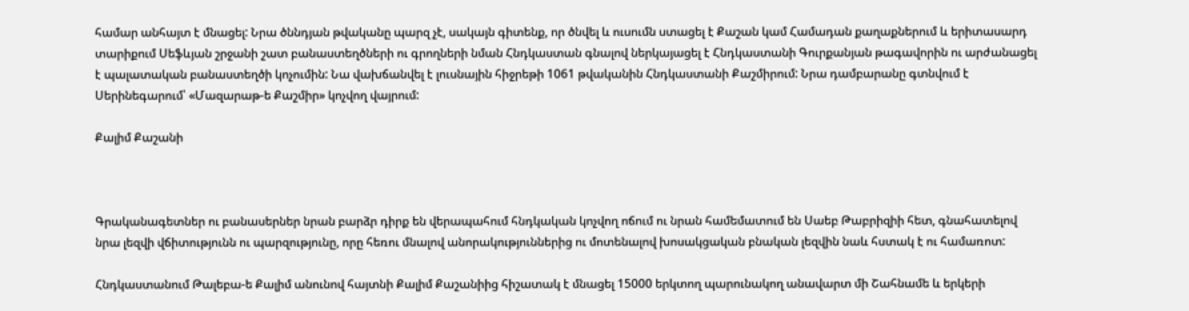համար անհայտ է մնացել: Նրա ծննդյան թվականը պարզ չէ, սակայն գիտենք, որ ծնվել և ուսումն ստացել է Քաշան կամ Համադան քաղաքներում և երիտասարդ տարիքում Սեֆևյան շրջանի շատ բանաստեղծների ու գրողների նման Հնդկաստան գնալով ներկայացել է Հնդկաստանի Գուրքանյան թագավորին ու արժանացել է պալատական բանաստեղծի կոչումին: Նա վախճանվել է լուսնային հիջրեթի 1061 թվականին Հնդկաստանի Քաշմիրում: Նրա դամբարանը գտնվում է Սերինեգարում՝ «Մազարաթ-ե Քաշմիր» կոչվող վայրում:

Քալիմ Քաշանի



Գրականագետներ ու բանասերներ նրան բարձր դիրք են վերապահում հնդկական կոչվող ոճում ու նրան համեմատում են Սաեբ Թաբրիզիի հետ, գնահատելով նրա լեզվի վճիտությունն ու պարզությունը, որը հեռու մնալով անորակություններից ու մոտենալով խոսակցական բնական լեզվին նաև հստակ է ու համառոտ:

Հնդկաստանում Թալեբա-ե Քալիմ անունով հայտնի Քալիմ Քաշանիից հիշատակ է մնացել 15000 երկտող պարունակող անավարտ մի Շահնամե և երկերի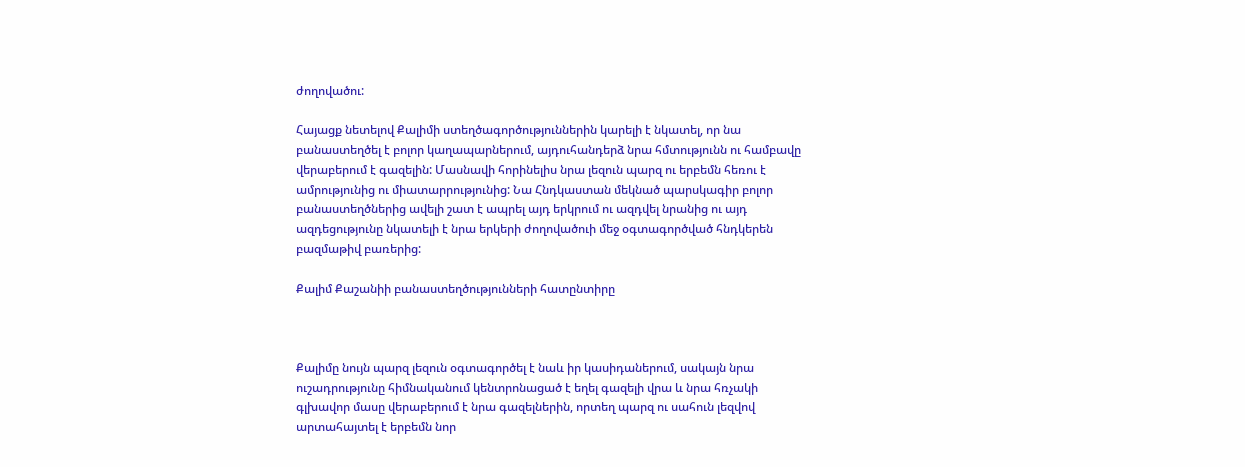ժողովածու:

Հայացք նետելով Քալիմի ստեղծագործություններին կարելի է նկատել, որ նա բանաստեղծել է բոլոր կաղապարներում, այդուհանդերձ նրա հմտությունն ու համբավը վերաբերում է գազելին: Մասնավի հորինելիս նրա լեզուն պարզ ու երբեմն հեռու է ամրությունից ու միատարրությունից: Նա Հնդկաստան մեկնած պարսկագիր բոլոր բանաստեղծներից ավելի շատ է ապրել այդ երկրում ու ազդվել նրանից ու այդ ազդեցությունը նկատելի է նրա երկերի ժողովածուի մեջ օգտագործված հնդկերեն բազմաթիվ բառերից:

Քալիմ Քաշանիի բանաստեղծությունների հատընտիրը



Քալիմը նույն պարզ լեզուն օգտագործել է նաև իր կասիդաներում, սակայն նրա ուշադրությունը հիմնականում կենտրոնացած է եղել գազելի վրա և նրա հռչակի գլխավոր մասը վերաբերում է նրա գազելներին, որտեղ պարզ ու սահուն լեզվով արտահայտել է երբեմն նոր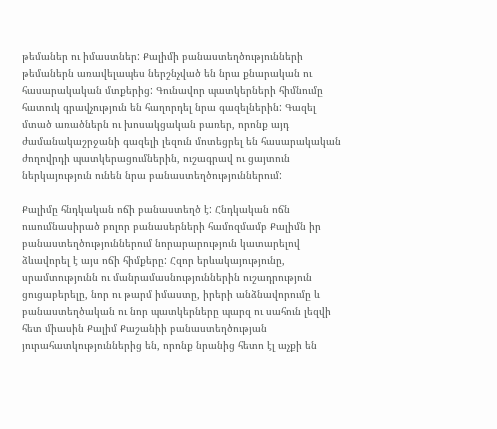թեմաներ ու իմաստներ: Քալիմի բանաստեղծությունների թեմաներն առավելապես ներշնչված են նրա քնարական ու հասարակական մտքերից: Գունավոր պատկերների հիմնումը հատուկ գրավչություն են հաղորդել նրա գազելներին: Գազել մտած առածներն ու խոսակցական բառեր, որոնք այդ ժամանակաշրջանի գազելի լեզուն մոտեցրել են հասարակական ժողովրդի պատկերացումներին, ուշագրավ ու ցայտուն ներկայություն ունեն նրա բանաստեղծություններում:

Քալիմը հնդկական ոճի բանաստեղծ է: Հնդկական ոճն ուսումնասիրած բոլոր բանասերների համոզմամբ Քալիմն իր բանաստեղծություններում նորարարություն կատարելով ձևավորել է այս ոճի հիմքերը: Հզոր երևակայությունը, սրամտությունն ու մանրամասնություններին ուշադրություն ցուցաբերելը, նոր ու թարմ իմաստը, իրերի անձնավորումը և բանաստեղծական ու նոր պատկերները պարզ ու սահուն լեզվի հետ միասին Քալիմ Քաշանիի բանաստեղծության յուրահատկություններից են, որոնք նրանից հետո էլ աչքի են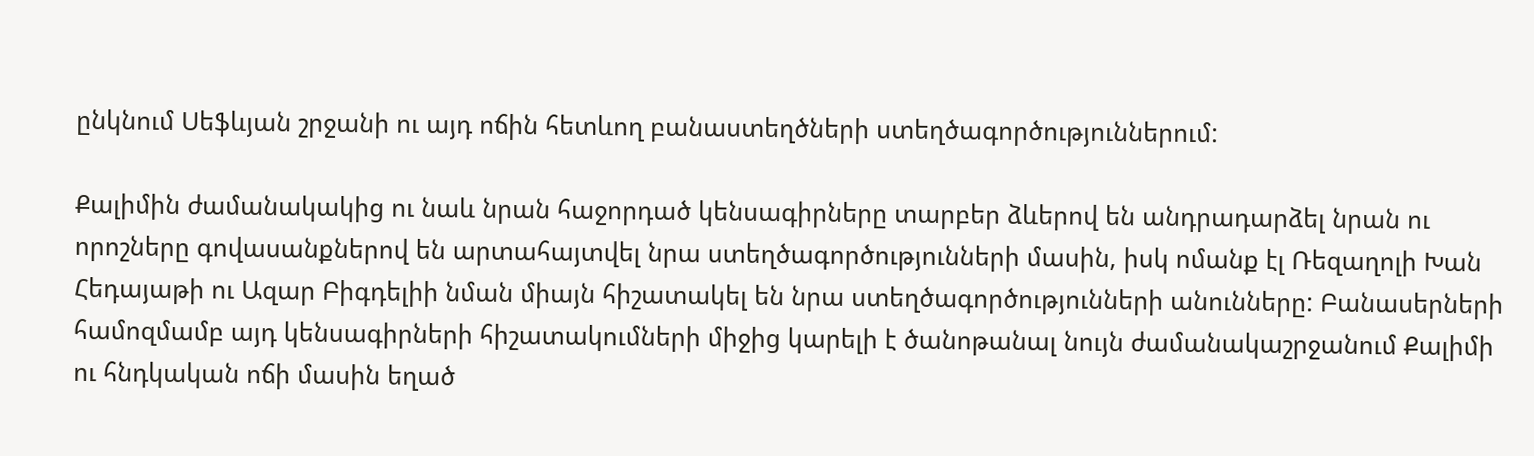ընկնում Սեֆևյան շրջանի ու այդ ոճին հետևող բանաստեղծների ստեղծագործություններում:

Քալիմին ժամանակակից ու նաև նրան հաջորդած կենսագիրները տարբեր ձևերով են անդրադարձել նրան ու որոշները գովասանքներով են արտահայտվել նրա ստեղծագործությունների մասին, իսկ ոմանք էլ Ռեզաղոլի Խան Հեդայաթի ու Ազար Բիգդելիի նման միայն հիշատակել են նրա ստեղծագործությունների անունները: Բանասերների համոզմամբ այդ կենսագիրների հիշատակումների միջից կարելի է ծանոթանալ նույն ժամանակաշրջանում Քալիմի ու հնդկական ոճի մասին եղած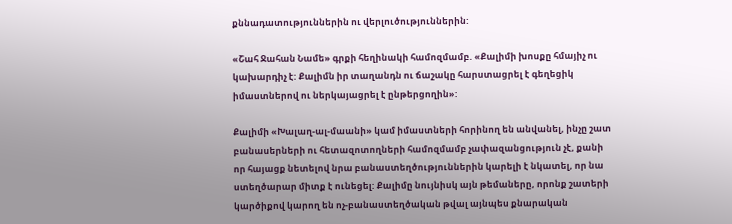քննադատություններին ու վերլուծություններին:

«Շահ Ջահան Նամե» գրքի հեղինակի համոզմամբ. «Քալիմի խոսքը հմայիչ ու կախարդիչ է: Քալիմն իր տաղանդն ու ճաշակը հարստացրել է գեղեցիկ իմաստներով ու ներկայացրել է ընթերցողին»:

Քալիմի «Խալաղ-ալ-մաանի» կամ իմաստների հորինող են անվանել, ինչը շատ բանասերների ու հետազոտողների համոզմամբ չափազանցություն չէ, քանի որ հայացք նետելով նրա բանաստեղծություններին կարելի է նկատել, որ նա ստեղծարար միտք է ունեցել: Քալիմը նույնիսկ այն թեմաները, որոնք շատերի կարծիքով կարող են ոչ-բանաստեղծական թվալ այնպես քնարական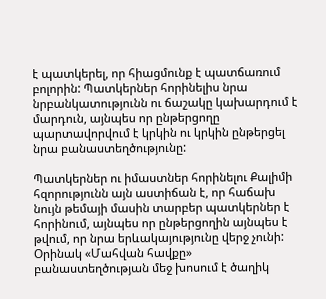է պատկերել, որ հիացմունք է պատճառում բոլորին: Պատկերներ հորինելիս նրա նրբանկատությունն ու ճաշակը կախարդում է մարդուն, այնպես որ ընթերցողը պարտավորվում է կրկին ու կրկին ընթերցել նրա բանաստեղծությունը:

Պատկերներ ու իմաստներ հորինելու Քալիմի հզորությունն այն աստիճան է, որ հաճախ նույն թեմայի մասին տարբեր պատկերներ է հորինում, այնպես որ ընթերցողին այնպես է թվում, որ նրա երևակայությունը վերջ չունի: Օրինակ «Մահվան հավքը» բանաստեղծության մեջ խոսում է ծաղիկ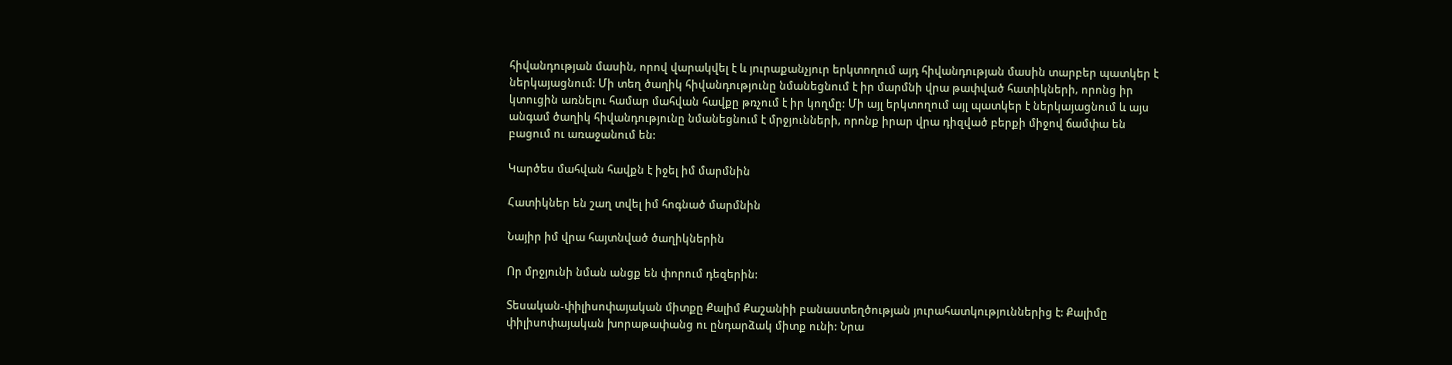հիվանդության մասին, որով վարակվել է և յուրաքանչյուր երկտողում այդ հիվանդության մասին տարբեր պատկեր է ներկայացնում: Մի տեղ ծաղիկ հիվանդությունը նմանեցնում է իր մարմնի վրա թափված հատիկների, որոնց իր կտուցին առնելու համար մահվան հավքը թռչում է իր կողմը: Մի այլ երկտողում այլ պատկեր է ներկայացնում և այս անգամ ծաղիկ հիվանդությունը նմանեցնում է մրջյունների, որոնք իրար վրա դիզված բերքի միջով ճամփա են բացում ու առաջանում են:

Կարծես մահվան հավքն է իջել իմ մարմնին

Հատիկներ են շաղ տվել իմ հոգնած մարմնին

Նայիր իմ վրա հայտնված ծաղիկներին

Որ մրջյունի նման անցք են փորում դեզերին:

Տեսական-փիլիսոփայական միտքը Քալիմ Քաշանիի բանաստեղծության յուրահատկություններից է: Քալիմը փիլիսոփայական խորաթափանց ու ընդարձակ միտք ունի: Նրա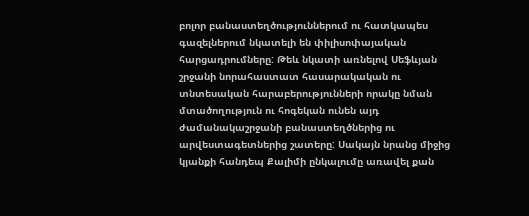բոլոր բանաստեղծություններում ու հատկապես գազելներում նկատելի են փիլիսոփայական հարցադրումները: Թեև նկատի առնելով Սեֆևյան շրջանի նորահաստատ հասարակական ու տնտեսական հարաբերությունների որակը նման մտածողություն ու հոգեկան ունեն այդ ժամանակաշրջանի բանաստեղծներից ու արվեստագետներից շատերը: Սակայն նրանց միջից կյանքի հանդեպ Քալիմի ընկալումը առավել քան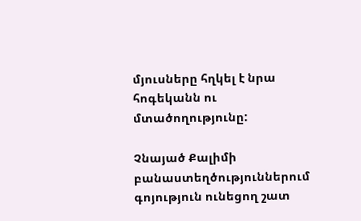մյուսները հղկել է նրա հոգեկանն ու մտածողությունը:

Չնայած Քալիմի բանաստեղծություններում գոյություն ունեցող շատ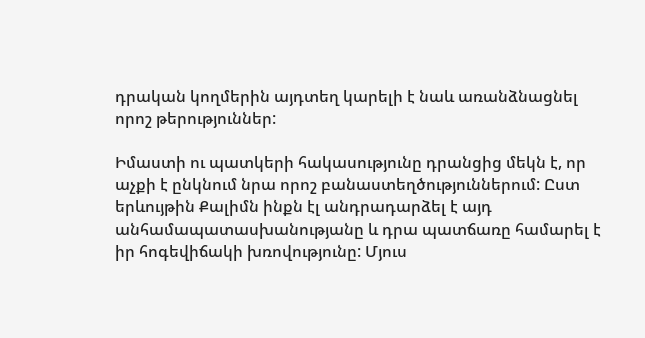դրական կողմերին այդտեղ կարելի է նաև առանձնացնել որոշ թերություններ:

Իմաստի ու պատկերի հակասությունը դրանցից մեկն է, որ աչքի է ընկնում նրա որոշ բանաստեղծություններում: Ըստ երևույթին Քալիմն ինքն էլ անդրադարձել է այդ անհամապատասխանությանը և դրա պատճառը համարել է իր հոգեվիճակի խռովությունը: Մյուս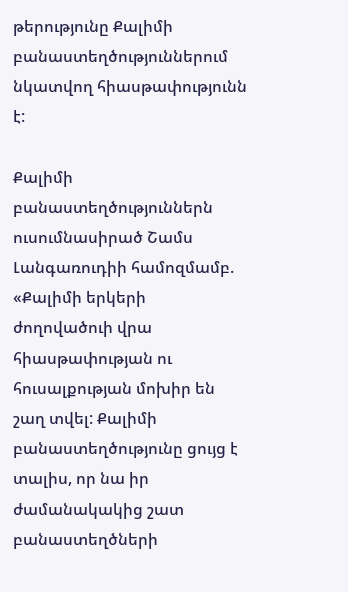թերությունը Քալիմի բանաստեղծություններում նկատվող հիասթափությունն է:

Քալիմի բանաստեղծություններն ուսումնասիրած Շամս Լանգառուդիի համոզմամբ. «Քալիմի երկերի ժողովածուի վրա հիասթափության ու հուսալքության մոխիր են շաղ տվել: Քալիմի բանաստեղծությունը ցույց է տալիս, որ նա իր ժամանակակից շատ բանաստեղծների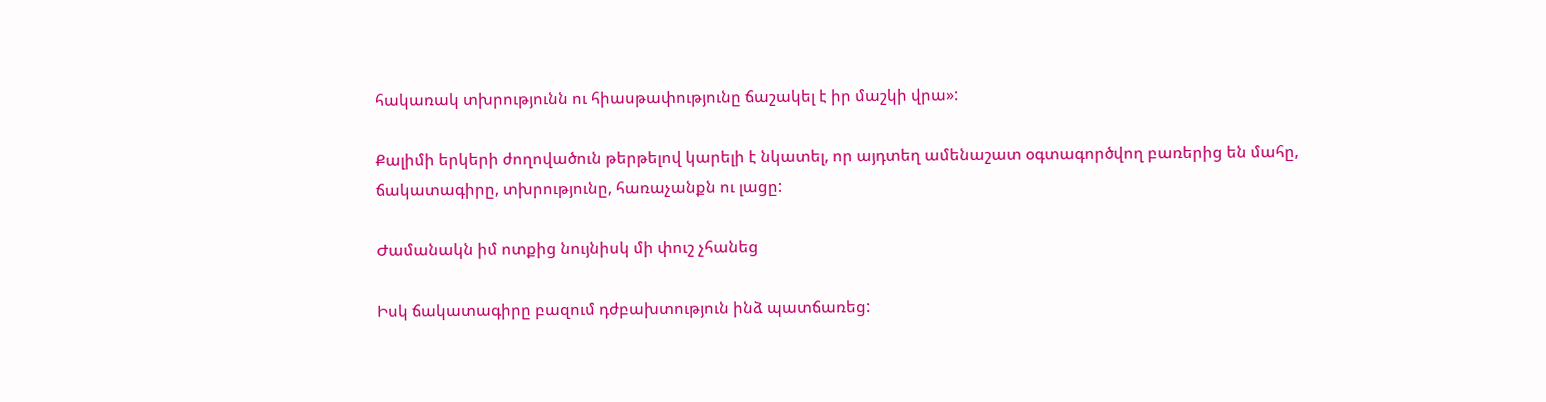հակառակ տխրությունն ու հիասթափությունը ճաշակել է իր մաշկի վրա»:

Քալիմի երկերի ժողովածուն թերթելով կարելի է նկատել, որ այդտեղ ամենաշատ օգտագործվող բառերից են մահը, ճակատագիրը, տխրությունը, հառաչանքն ու լացը:

Ժամանակն իմ ոտքից նույնիսկ մի փուշ չհանեց

Իսկ ճակատագիրը բազում դժբախտություն ինձ պատճառեց: